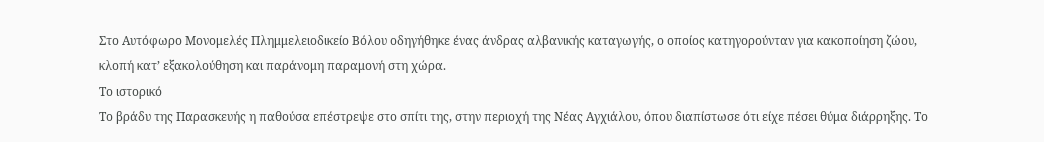Στο Αυτόφωρο Μονομελές Πλημμελειοδικείο Βόλου οδηγήθηκε ένας άνδρας αλβανικής καταγωγής, ο οποίος κατηγορούνταν για κακοποίηση ζώου, κλοπή κατ’ εξακολούθηση και παράνομη παραμονή στη χώρα.
Το ιστορικό
Το βράδυ της Παρασκευής η παθούσα επέστρεψε στο σπίτι της, στην περιοχή της Νέας Αγχιάλου, όπου διαπίστωσε ότι είχε πέσει θύμα διάρρηξης. Το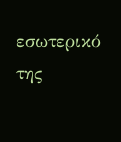εσωτερικό της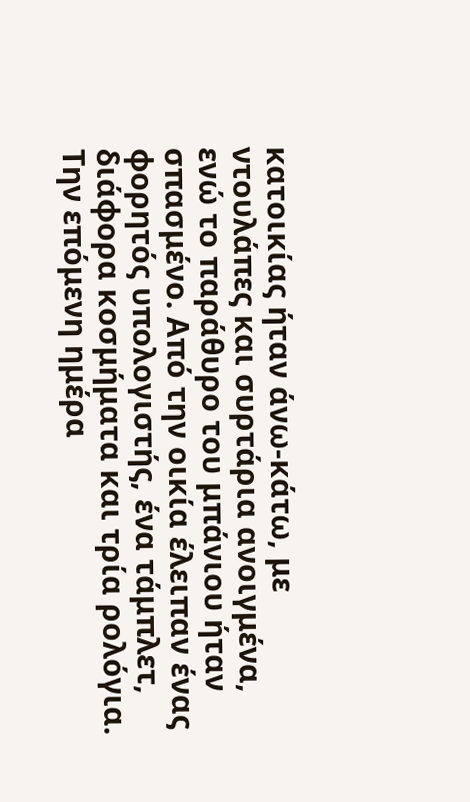κατοικίας ήταν άνω-κάτω, με ντουλάπες και συρτάρια ανοιγμένα, ενώ το παράθυρο του μπάνιου ήταν σπασμένο. Από την οικία έλειπαν ένας φορητός υπολογιστής, ένα τάμπλετ, διάφορα κοσμήματα και τρία ρολόγια.
Την επόμενη ημέρα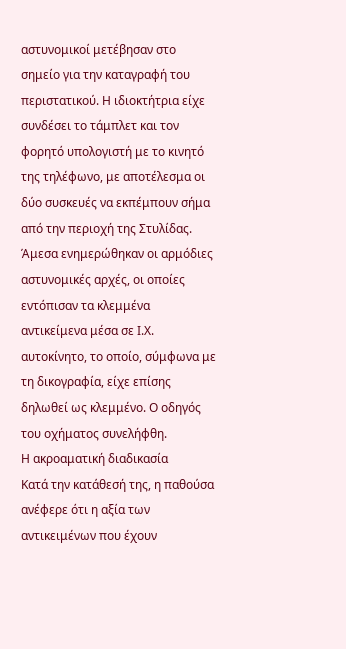αστυνομικοί μετέβησαν στο σημείο για την καταγραφή του περιστατικού. Η ιδιοκτήτρια είχε συνδέσει το τάμπλετ και τον φορητό υπολογιστή με το κινητό της τηλέφωνο, με αποτέλεσμα οι δύο συσκευές να εκπέμπουν σήμα από την περιοχή της Στυλίδας. Άμεσα ενημερώθηκαν οι αρμόδιες αστυνομικές αρχές, οι οποίες εντόπισαν τα κλεμμένα αντικείμενα μέσα σε Ι.Χ. αυτοκίνητο, το οποίο, σύμφωνα με τη δικογραφία, είχε επίσης δηλωθεί ως κλεμμένο. Ο οδηγός του οχήματος συνελήφθη.
Η ακροαματική διαδικασία
Κατά την κατάθεσή της, η παθούσα ανέφερε ότι η αξία των αντικειμένων που έχουν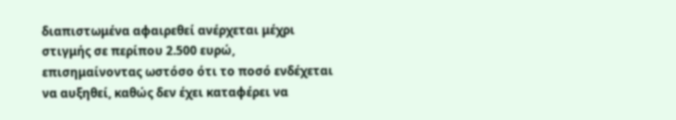διαπιστωμένα αφαιρεθεί ανέρχεται μέχρι στιγμής σε περίπου 2.500 ευρώ, επισημαίνοντας ωστόσο ότι το ποσό ενδέχεται να αυξηθεί, καθώς δεν έχει καταφέρει να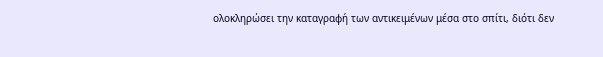ολοκληρώσει την καταγραφή των αντικειμένων μέσα στο σπίτι, διότι δεν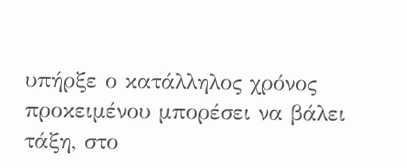υπήρξε ο κατάλληλος χρόνος προκειμένου μπορέσει να βάλει τάξη, στο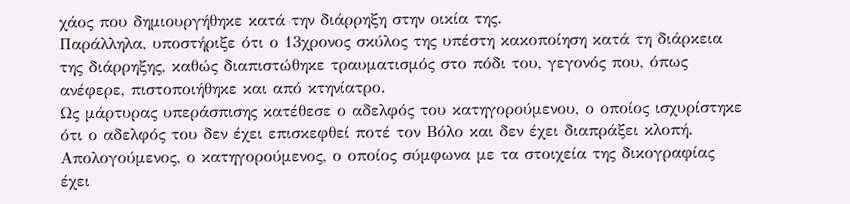χάος που δημιουργήθηκε κατά την διάρρηξη στην οικία της.
Παράλληλα, υποστήριξε ότι ο 13χρονος σκύλος της υπέστη κακοποίηση κατά τη διάρκεια της διάρρηξης, καθώς διαπιστώθηκε τραυματισμός στο πόδι του, γεγονός που, όπως ανέφερε, πιστοποιήθηκε και από κτηνίατρο.
Ως μάρτυρας υπεράσπισης κατέθεσε ο αδελφός του κατηγορούμενου, ο οποίος ισχυρίστηκε ότι ο αδελφός του δεν έχει επισκεφθεί ποτέ τον Βόλο και δεν έχει διαπράξει κλοπή.
Απολογούμενος, ο κατηγορούμενος, ο οποίος σύμφωνα με τα στοιχεία της δικογραφίας έχει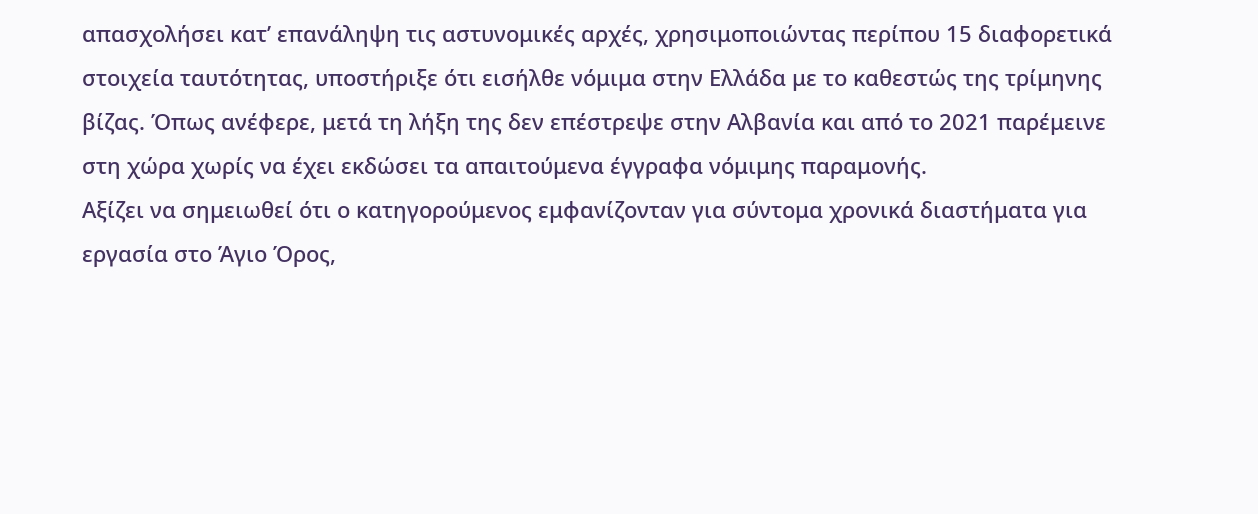απασχολήσει κατ’ επανάληψη τις αστυνομικές αρχές, χρησιμοποιώντας περίπου 15 διαφορετικά στοιχεία ταυτότητας, υποστήριξε ότι εισήλθε νόμιμα στην Ελλάδα με το καθεστώς της τρίμηνης βίζας. Όπως ανέφερε, μετά τη λήξη της δεν επέστρεψε στην Αλβανία και από το 2021 παρέμεινε στη χώρα χωρίς να έχει εκδώσει τα απαιτούμενα έγγραφα νόμιμης παραμονής.
Αξίζει να σημειωθεί ότι ο κατηγορούμενος εμφανίζονταν για σύντομα χρονικά διαστήματα για εργασία στο Άγιο Όρος,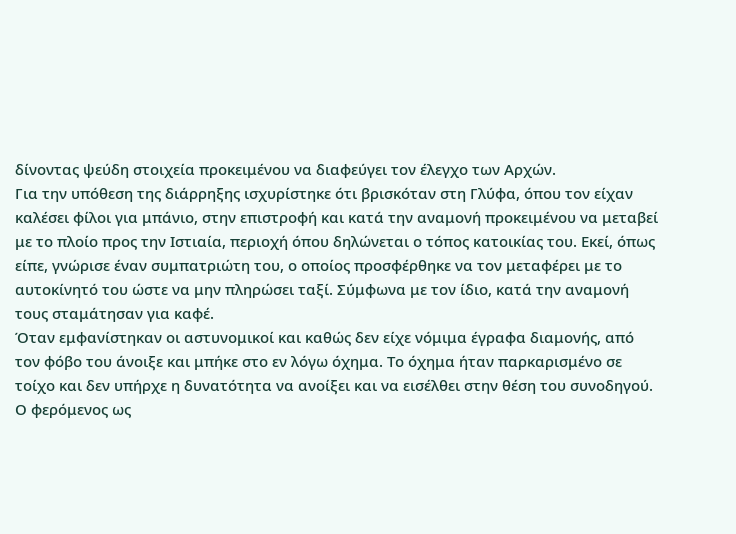δίνοντας ψεύδη στοιχεία προκειμένου να διαφεύγει τον έλεγχο των Αρχών.
Για την υπόθεση της διάρρηξης ισχυρίστηκε ότι βρισκόταν στη Γλύφα, όπου τον είχαν καλέσει φίλοι για μπάνιο, στην επιστροφή και κατά την αναμονή προκειμένου να μεταβεί με το πλοίο προς την Ιστιαία, περιοχή όπου δηλώνεται ο τόπος κατοικίας του. Εκεί, όπως είπε, γνώρισε έναν συμπατριώτη του, ο οποίος προσφέρθηκε να τον μεταφέρει με το αυτοκίνητό του ώστε να μην πληρώσει ταξί. Σύμφωνα με τον ίδιο, κατά την αναμονή τους σταμάτησαν για καφέ.
Όταν εμφανίστηκαν οι αστυνομικοί και καθώς δεν είχε νόμιμα έγραφα διαμονής, από τον φόβο του άνοιξε και μπήκε στο εν λόγω όχημα. Το όχημα ήταν παρκαρισμένο σε τοίχο και δεν υπήρχε η δυνατότητα να ανοίξει και να εισέλθει στην θέση του συνοδηγού. Ο φερόμενος ως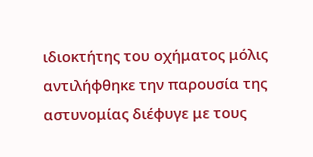ιδιοκτήτης του οχήματος μόλις αντιλήφθηκε την παρουσία της αστυνομίας διέφυγε με τους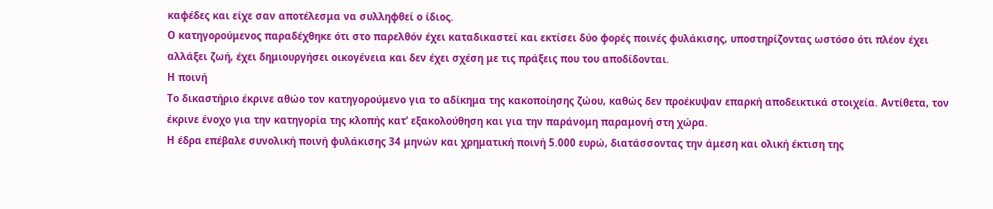καφέδες και είχε σαν αποτέλεσμα να συλληφθεί ο ίδιος.
Ο κατηγορούμενος παραδέχθηκε ότι στο παρελθόν έχει καταδικαστεί και εκτίσει δύο φορές ποινές φυλάκισης, υποστηρίζοντας ωστόσο ότι πλέον έχει αλλάξει ζωή, έχει δημιουργήσει οικογένεια και δεν έχει σχέση με τις πράξεις που του αποδίδονται.
Η ποινή
Το δικαστήριο έκρινε αθώο τον κατηγορούμενο για το αδίκημα της κακοποίησης ζώου, καθώς δεν προέκυψαν επαρκή αποδεικτικά στοιχεία. Αντίθετα, τον έκρινε ένοχο για την κατηγορία της κλοπής κατ’ εξακολούθηση και για την παράνομη παραμονή στη χώρα.
Η έδρα επέβαλε συνολική ποινή φυλάκισης 34 μηνών και χρηματική ποινή 5.000 ευρώ, διατάσσοντας την άμεση και ολική έκτιση της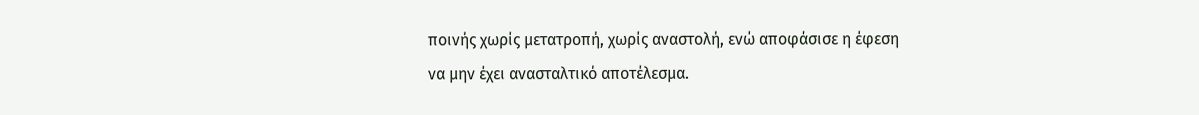ποινής χωρίς μετατροπή, χωρίς αναστολή, ενώ αποφάσισε η έφεση να μην έχει ανασταλτικό αποτέλεσμα.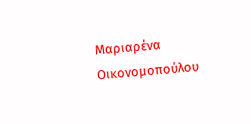Μαριαρένα Οικονομοπούλου